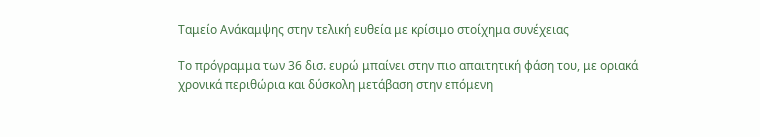Ταμείο Ανάκαμψης στην τελική ευθεία με κρίσιμο στοίχημα συνέχειας

Το πρόγραμμα των 36 δισ. ευρώ μπαίνει στην πιο απαιτητική φάση του, με οριακά χρονικά περιθώρια και δύσκολη μετάβαση στην επόμενη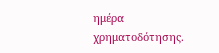ημέρα χρηματοδότησης.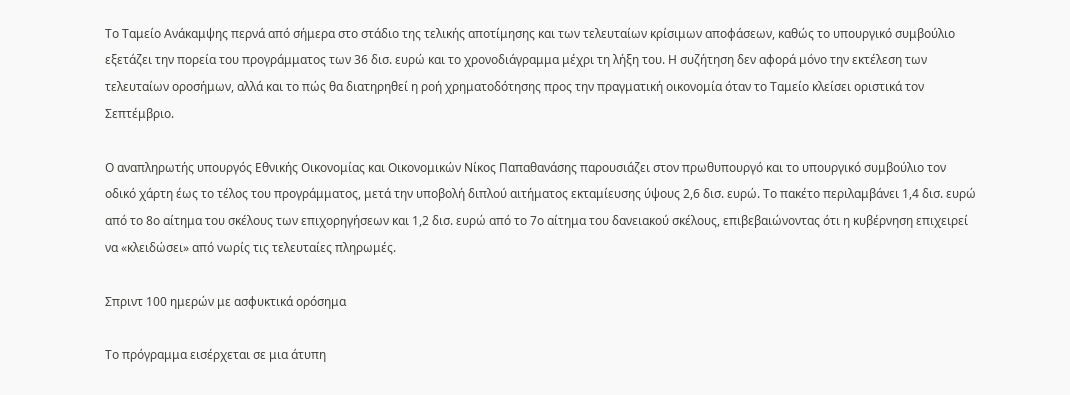Το Ταμείο Ανάκαμψης περνά από σήμερα στο στάδιο της τελικής αποτίμησης και των τελευταίων κρίσιμων αποφάσεων, καθώς το υπουργικό συμβούλιο εξετάζει την πορεία του προγράμματος των 36 δισ. ευρώ και το χρονοδιάγραμμα μέχρι τη λήξη του. Η συζήτηση δεν αφορά μόνο την εκτέλεση των τελευταίων οροσήμων, αλλά και το πώς θα διατηρηθεί η ροή χρηματοδότησης προς την πραγματική οικονομία όταν το Ταμείο κλείσει οριστικά τον Σεπτέμβριο.

Ο αναπληρωτής υπουργός Εθνικής Οικονομίας και Οικονομικών Νίκος Παπαθανάσης παρουσιάζει στον πρωθυπουργό και το υπουργικό συμβούλιο τον οδικό χάρτη έως το τέλος του προγράμματος, μετά την υποβολή διπλού αιτήματος εκταμίευσης ύψους 2,6 δισ. ευρώ. Το πακέτο περιλαμβάνει 1,4 δισ. ευρώ από το 8ο αίτημα του σκέλους των επιχορηγήσεων και 1,2 δισ. ευρώ από το 7ο αίτημα του δανειακού σκέλους, επιβεβαιώνοντας ότι η κυβέρνηση επιχειρεί να «κλειδώσει» από νωρίς τις τελευταίες πληρωμές.

Σπριντ 100 ημερών με ασφυκτικά ορόσημα

Το πρόγραμμα εισέρχεται σε μια άτυπη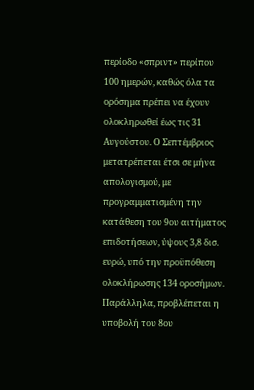περίοδο «σπριντ» περίπου 100 ημερών, καθώς όλα τα ορόσημα πρέπει να έχουν ολοκληρωθεί έως τις 31 Αυγούστου. Ο Σεπτέμβριος μετατρέπεται έτσι σε μήνα απολογισμού, με προγραμματισμένη την κατάθεση του 9ου αιτήματος επιδοτήσεων, ύψους 3,8 δισ. ευρώ, υπό την προϋπόθεση ολοκλήρωσης 134 οροσήμων. Παράλληλα, προβλέπεται η υποβολή του 8ου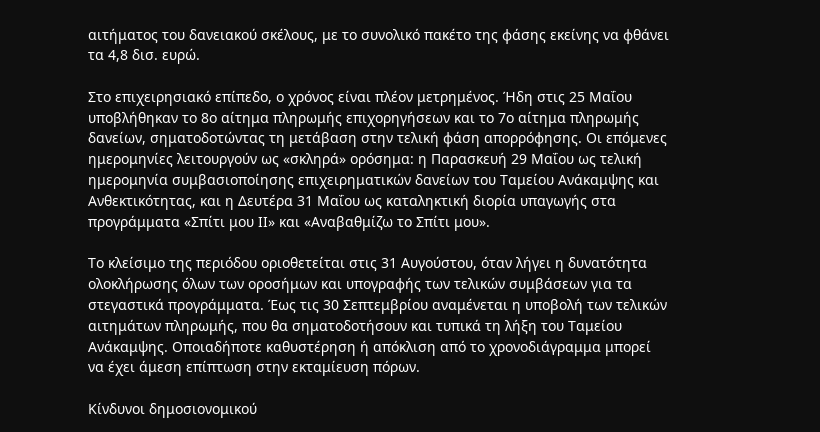αιτήματος του δανειακού σκέλους, με το συνολικό πακέτο της φάσης εκείνης να φθάνει τα 4,8 δισ. ευρώ.

Στο επιχειρησιακό επίπεδο, ο χρόνος είναι πλέον μετρημένος. Ήδη στις 25 Μαΐου υποβλήθηκαν το 8ο αίτημα πληρωμής επιχορηγήσεων και το 7ο αίτημα πληρωμής δανείων, σηματοδοτώντας τη μετάβαση στην τελική φάση απορρόφησης. Οι επόμενες ημερομηνίες λειτουργούν ως «σκληρά» ορόσημα: η Παρασκευή 29 Μαΐου ως τελική ημερομηνία συμβασιοποίησης επιχειρηματικών δανείων του Ταμείου Ανάκαμψης και Ανθεκτικότητας, και η Δευτέρα 31 Μαΐου ως καταληκτική διορία υπαγωγής στα προγράμματα «Σπίτι μου ΙΙ» και «Αναβαθμίζω το Σπίτι μου».

Το κλείσιμο της περιόδου οριοθετείται στις 31 Αυγούστου, όταν λήγει η δυνατότητα ολοκλήρωσης όλων των οροσήμων και υπογραφής των τελικών συμβάσεων για τα στεγαστικά προγράμματα. Έως τις 30 Σεπτεμβρίου αναμένεται η υποβολή των τελικών αιτημάτων πληρωμής, που θα σηματοδοτήσουν και τυπικά τη λήξη του Ταμείου Ανάκαμψης. Οποιαδήποτε καθυστέρηση ή απόκλιση από το χρονοδιάγραμμα μπορεί να έχει άμεση επίπτωση στην εκταμίευση πόρων.

Κίνδυνοι δημοσιονομικού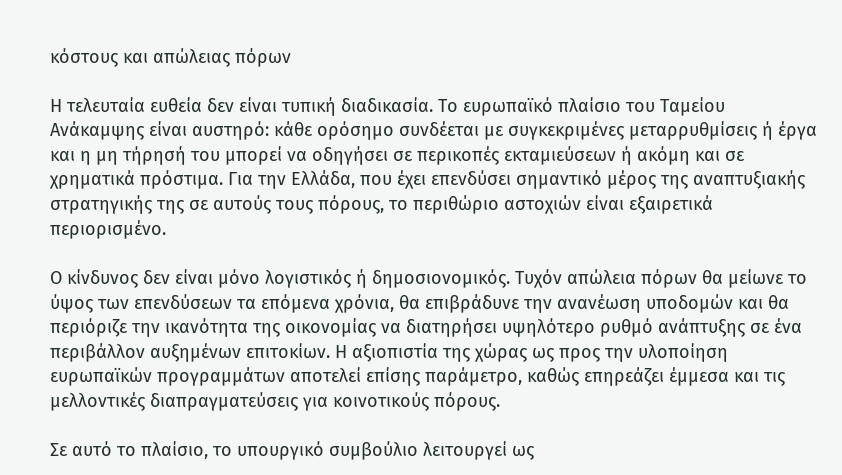κόστους και απώλειας πόρων

Η τελευταία ευθεία δεν είναι τυπική διαδικασία. Το ευρωπαϊκό πλαίσιο του Ταμείου Ανάκαμψης είναι αυστηρό: κάθε ορόσημο συνδέεται με συγκεκριμένες μεταρρυθμίσεις ή έργα και η μη τήρησή του μπορεί να οδηγήσει σε περικοπές εκταμιεύσεων ή ακόμη και σε χρηματικά πρόστιμα. Για την Ελλάδα, που έχει επενδύσει σημαντικό μέρος της αναπτυξιακής στρατηγικής της σε αυτούς τους πόρους, το περιθώριο αστοχιών είναι εξαιρετικά περιορισμένο.

Ο κίνδυνος δεν είναι μόνο λογιστικός ή δημοσιονομικός. Τυχόν απώλεια πόρων θα μείωνε το ύψος των επενδύσεων τα επόμενα χρόνια, θα επιβράδυνε την ανανέωση υποδομών και θα περιόριζε την ικανότητα της οικονομίας να διατηρήσει υψηλότερο ρυθμό ανάπτυξης σε ένα περιβάλλον αυξημένων επιτοκίων. Η αξιοπιστία της χώρας ως προς την υλοποίηση ευρωπαϊκών προγραμμάτων αποτελεί επίσης παράμετρο, καθώς επηρεάζει έμμεσα και τις μελλοντικές διαπραγματεύσεις για κοινοτικούς πόρους.

Σε αυτό το πλαίσιο, το υπουργικό συμβούλιο λειτουργεί ως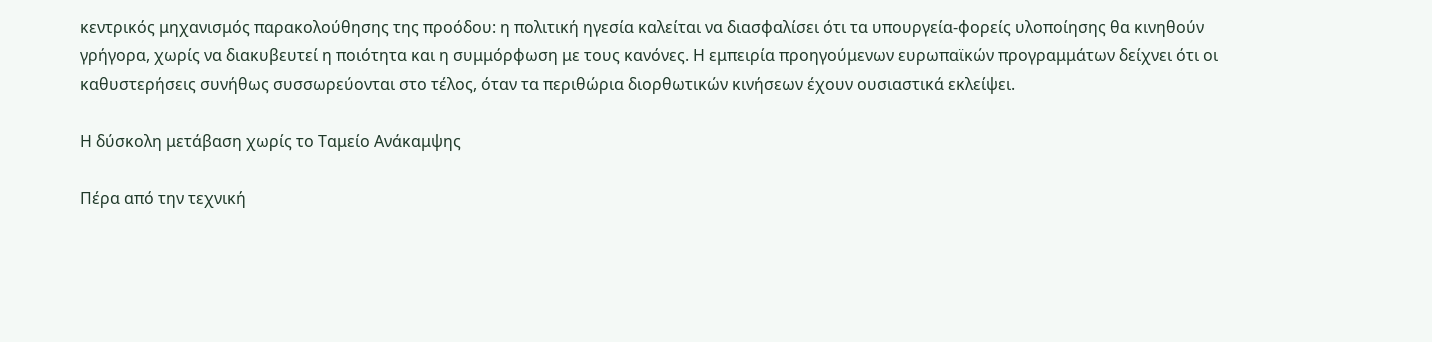κεντρικός μηχανισμός παρακολούθησης της προόδου: η πολιτική ηγεσία καλείται να διασφαλίσει ότι τα υπουργεία-φορείς υλοποίησης θα κινηθούν γρήγορα, χωρίς να διακυβευτεί η ποιότητα και η συμμόρφωση με τους κανόνες. Η εμπειρία προηγούμενων ευρωπαϊκών προγραμμάτων δείχνει ότι οι καθυστερήσεις συνήθως συσσωρεύονται στο τέλος, όταν τα περιθώρια διορθωτικών κινήσεων έχουν ουσιαστικά εκλείψει.

Η δύσκολη μετάβαση χωρίς το Ταμείο Ανάκαμψης

Πέρα από την τεχνική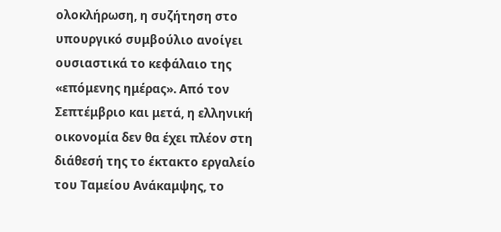ολοκλήρωση, η συζήτηση στο υπουργικό συμβούλιο ανοίγει ουσιαστικά το κεφάλαιο της «επόμενης ημέρας». Από τον Σεπτέμβριο και μετά, η ελληνική οικονομία δεν θα έχει πλέον στη διάθεσή της το έκτακτο εργαλείο του Ταμείου Ανάκαμψης, το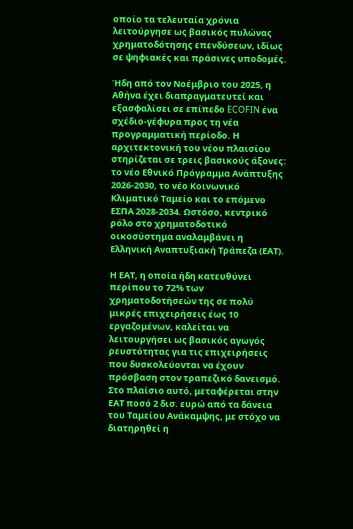οποίο τα τελευταία χρόνια λειτούργησε ως βασικός πυλώνας χρηματοδότησης επενδύσεων, ιδίως σε ψηφιακές και πράσινες υποδομές.

Ήδη από τον Νοέμβριο του 2025, η Αθήνα έχει διαπραγματευτεί και εξασφαλίσει σε επίπεδο ECOFIN ένα σχέδιο-γέφυρα προς τη νέα προγραμματική περίοδο. Η αρχιτεκτονική του νέου πλαισίου στηρίζεται σε τρεις βασικούς άξονες: το νέο Εθνικό Πρόγραμμα Ανάπτυξης 2026-2030, το νέο Κοινωνικό Κλιματικό Ταμείο και το επόμενο ΕΣΠΑ 2028-2034. Ωστόσο, κεντρικό ρόλο στο χρηματοδοτικό οικοσύστημα αναλαμβάνει η Ελληνική Αναπτυξιακή Τράπεζα (ΕΑΤ).

Η ΕΑΤ, η οποία ήδη κατευθύνει περίπου το 72% των χρηματοδοτήσεών της σε πολύ μικρές επιχειρήσεις έως 10 εργαζομένων, καλείται να λειτουργήσει ως βασικός αγωγός ρευστότητας για τις επιχειρήσεις που δυσκολεύονται να έχουν πρόσβαση στον τραπεζικό δανεισμό. Στο πλαίσιο αυτό, μεταφέρεται στην ΕΑΤ ποσό 2 δισ. ευρώ από τα δάνεια του Ταμείου Ανάκαμψης, με στόχο να διατηρηθεί η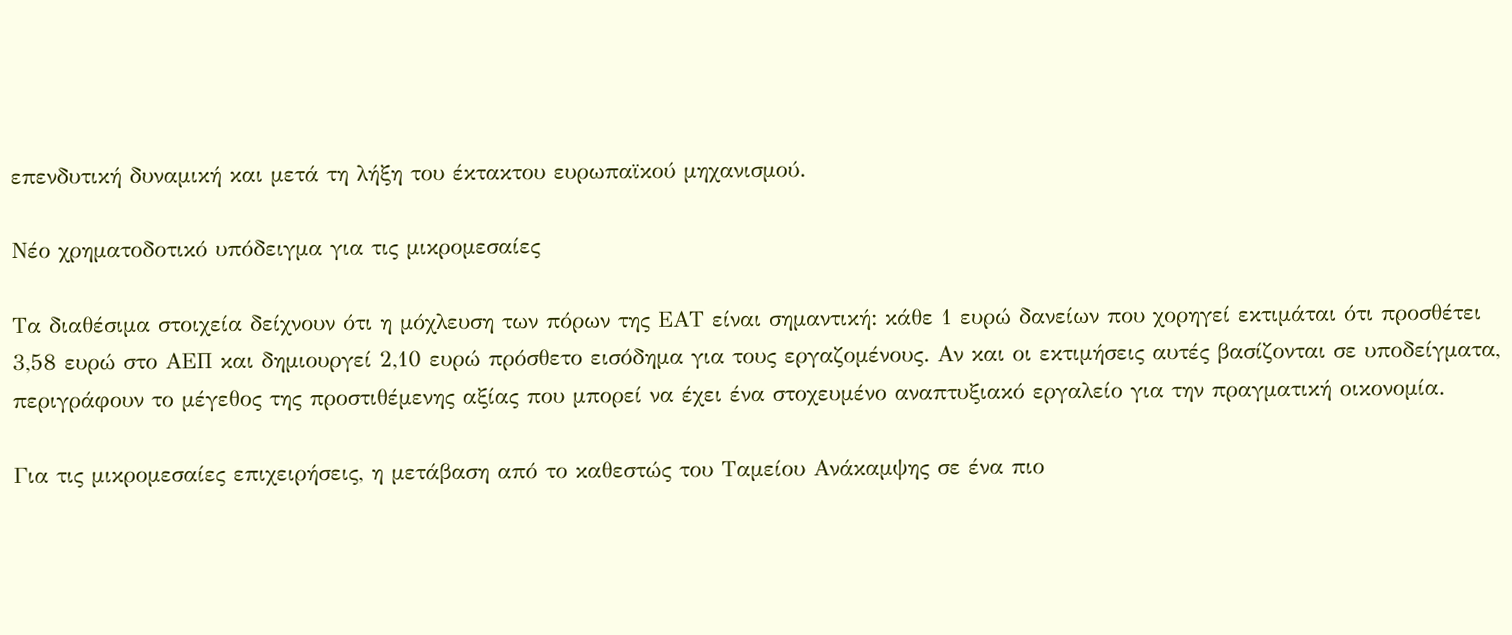επενδυτική δυναμική και μετά τη λήξη του έκτακτου ευρωπαϊκού μηχανισμού.

Νέο χρηματοδοτικό υπόδειγμα για τις μικρομεσαίες

Τα διαθέσιμα στοιχεία δείχνουν ότι η μόχλευση των πόρων της ΕΑΤ είναι σημαντική: κάθε 1 ευρώ δανείων που χορηγεί εκτιμάται ότι προσθέτει 3,58 ευρώ στο ΑΕΠ και δημιουργεί 2,10 ευρώ πρόσθετο εισόδημα για τους εργαζομένους. Αν και οι εκτιμήσεις αυτές βασίζονται σε υποδείγματα, περιγράφουν το μέγεθος της προστιθέμενης αξίας που μπορεί να έχει ένα στοχευμένο αναπτυξιακό εργαλείο για την πραγματική οικονομία.

Για τις μικρομεσαίες επιχειρήσεις, η μετάβαση από το καθεστώς του Ταμείου Ανάκαμψης σε ένα πιο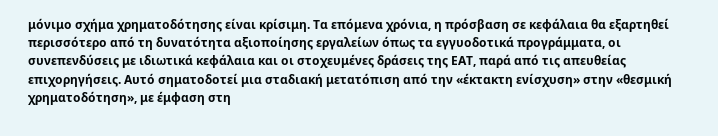μόνιμο σχήμα χρηματοδότησης είναι κρίσιμη. Τα επόμενα χρόνια, η πρόσβαση σε κεφάλαια θα εξαρτηθεί περισσότερο από τη δυνατότητα αξιοποίησης εργαλείων όπως τα εγγυοδοτικά προγράμματα, οι συνεπενδύσεις με ιδιωτικά κεφάλαια και οι στοχευμένες δράσεις της ΕΑΤ, παρά από τις απευθείας επιχορηγήσεις. Αυτό σηματοδοτεί μια σταδιακή μετατόπιση από την «έκτακτη ενίσχυση» στην «θεσμική χρηματοδότηση», με έμφαση στη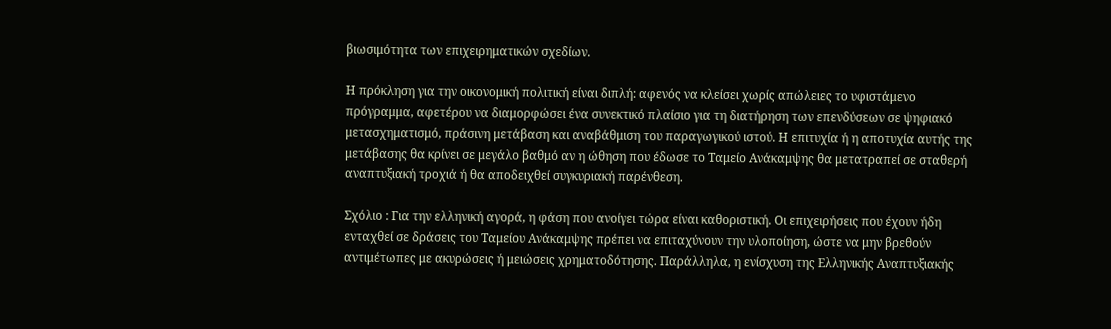βιωσιμότητα των επιχειρηματικών σχεδίων.

Η πρόκληση για την οικονομική πολιτική είναι διπλή: αφενός να κλείσει χωρίς απώλειες το υφιστάμενο πρόγραμμα, αφετέρου να διαμορφώσει ένα συνεκτικό πλαίσιο για τη διατήρηση των επενδύσεων σε ψηφιακό μετασχηματισμό, πράσινη μετάβαση και αναβάθμιση του παραγωγικού ιστού. Η επιτυχία ή η αποτυχία αυτής της μετάβασης θα κρίνει σε μεγάλο βαθμό αν η ώθηση που έδωσε το Ταμείο Ανάκαμψης θα μετατραπεί σε σταθερή αναπτυξιακή τροχιά ή θα αποδειχθεί συγκυριακή παρένθεση.

Σχόλιο : Για την ελληνική αγορά, η φάση που ανοίγει τώρα είναι καθοριστική. Οι επιχειρήσεις που έχουν ήδη ενταχθεί σε δράσεις του Ταμείου Ανάκαμψης πρέπει να επιταχύνουν την υλοποίηση, ώστε να μην βρεθούν αντιμέτωπες με ακυρώσεις ή μειώσεις χρηματοδότησης. Παράλληλα, η ενίσχυση της Ελληνικής Αναπτυξιακής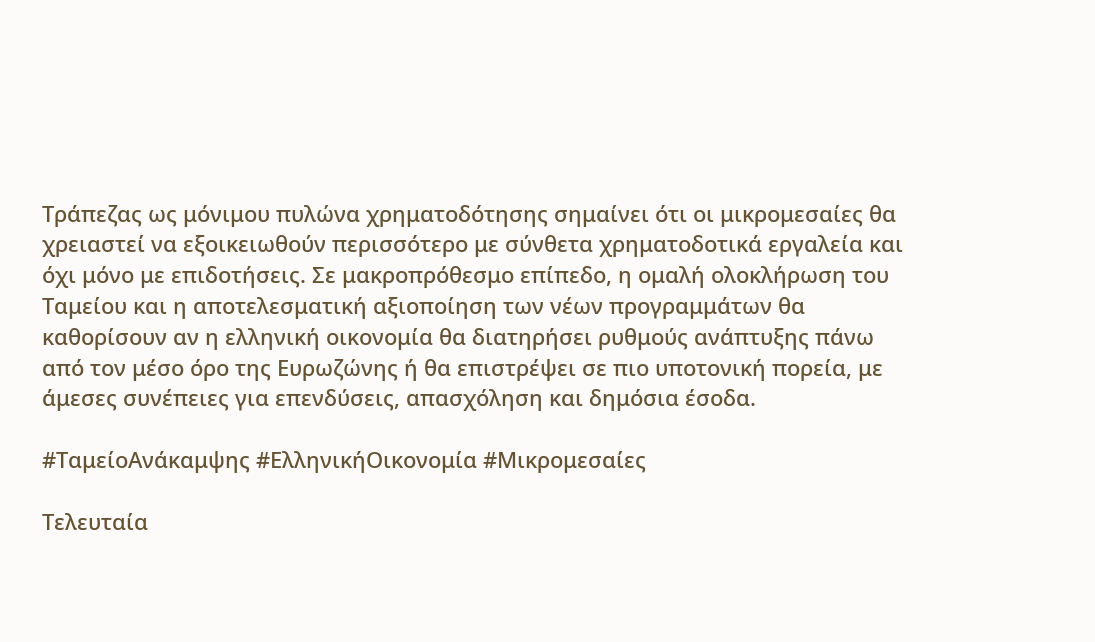Τράπεζας ως μόνιμου πυλώνα χρηματοδότησης σημαίνει ότι οι μικρομεσαίες θα χρειαστεί να εξοικειωθούν περισσότερο με σύνθετα χρηματοδοτικά εργαλεία και όχι μόνο με επιδοτήσεις. Σε μακροπρόθεσμο επίπεδο, η ομαλή ολοκλήρωση του Ταμείου και η αποτελεσματική αξιοποίηση των νέων προγραμμάτων θα καθορίσουν αν η ελληνική οικονομία θα διατηρήσει ρυθμούς ανάπτυξης πάνω από τον μέσο όρο της Ευρωζώνης ή θα επιστρέψει σε πιο υποτονική πορεία, με άμεσες συνέπειες για επενδύσεις, απασχόληση και δημόσια έσοδα.

#ΤαμείοΑνάκαμψης #ΕλληνικήΟικονομία #Μικρομεσαίες

Τελευταία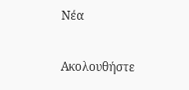Νέα

Ακολουθήστε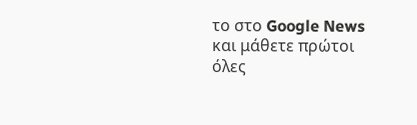το στο Google News και μάθετε πρώτοι όλες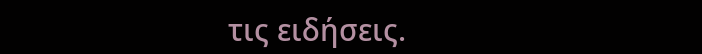τις ειδήσεις.